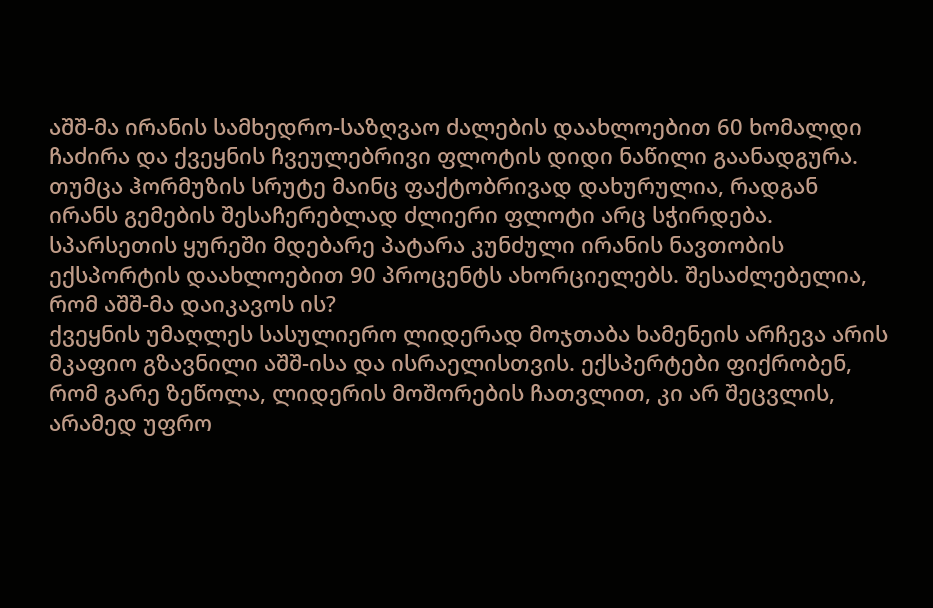აშშ-მა ირანის სამხედრო-საზღვაო ძალების დაახლოებით 60 ხომალდი ჩაძირა და ქვეყნის ჩვეულებრივი ფლოტის დიდი ნაწილი გაანადგურა. თუმცა ჰორმუზის სრუტე მაინც ფაქტობრივად დახურულია, რადგან ირანს გემების შესაჩერებლად ძლიერი ფლოტი არც სჭირდება.
სპარსეთის ყურეში მდებარე პატარა კუნძული ირანის ნავთობის ექსპორტის დაახლოებით 90 პროცენტს ახორციელებს. შესაძლებელია, რომ აშშ-მა დაიკავოს ის?
ქვეყნის უმაღლეს სასულიერო ლიდერად მოჯთაბა ხამენეის არჩევა არის მკაფიო გზავნილი აშშ-ისა და ისრაელისთვის. ექსპერტები ფიქრობენ, რომ გარე ზეწოლა, ლიდერის მოშორების ჩათვლით, კი არ შეცვლის, არამედ უფრო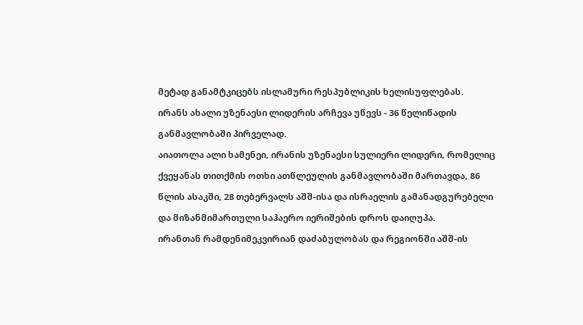მეტად განამტკიცებს ისლამური რესპუბლიკის ხელისუფლებას.
ირანს ახალი უზენაესი ლიდერის არჩევა უწევს - 36 წელიწადის განმავლობაში პირველად.
აიათოლა ალი ხამენეი, ირანის უზენაესი სულიერი ლიდერი, რომელიც ქვეყანას თითქმის ოთხი ათწლეულის განმავლობაში მართავდა, 86 წლის ასაკში, 28 თებერვალს აშშ-ისა და ისრაელის გამანადგურებელი და მიზანმიმართული საჰაერო იერიშების დროს დაიღუპა.
ირანთან რამდენიმეკვირიან დაძაბულობას და რეგიონში აშშ-ის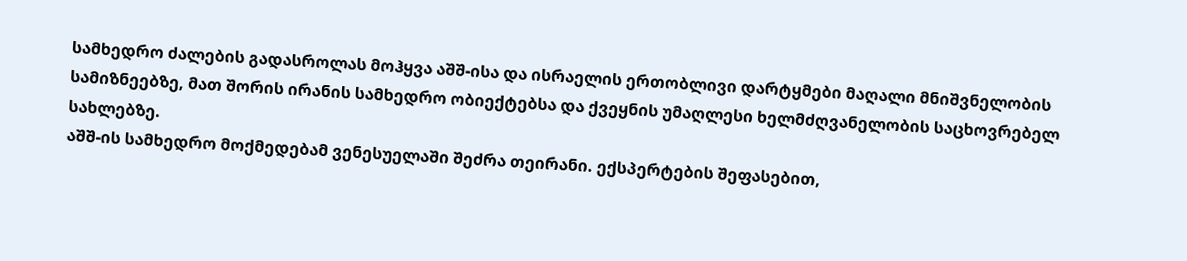სამხედრო ძალების გადასროლას მოჰყვა აშშ-ისა და ისრაელის ერთობლივი დარტყმები მაღალი მნიშვნელობის სამიზნეებზე, მათ შორის ირანის სამხედრო ობიექტებსა და ქვეყნის უმაღლესი ხელმძღვანელობის საცხოვრებელ სახლებზე.
აშშ-ის სამხედრო მოქმედებამ ვენესუელაში შეძრა თეირანი. ექსპერტების შეფასებით,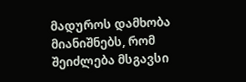მადუროს დამხობა მიანიშნებს, რომ შეიძლება მსგავსი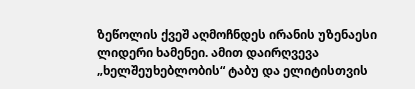ზეწოლის ქვეშ აღმოჩნდეს ირანის უზენაესი ლიდერი ხამენეი. ამით დაირღვევა „ხელშეუხებლობის“ ტაბუ და ელიტისთვის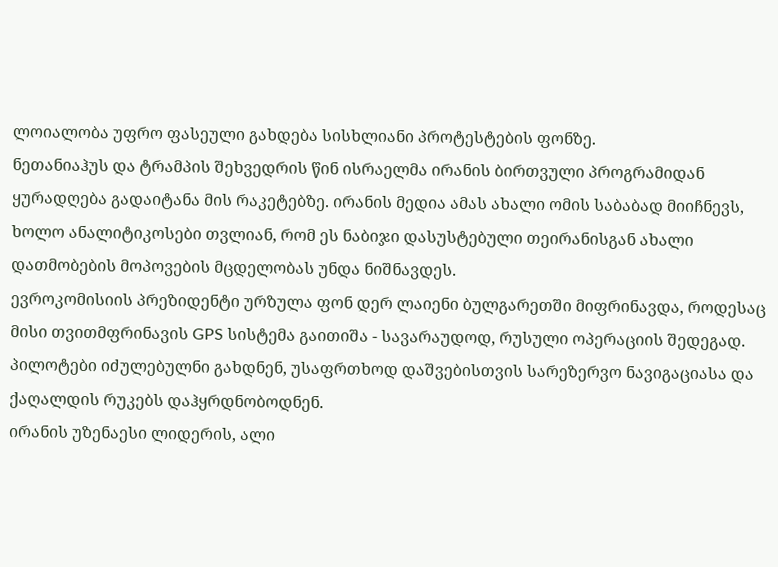ლოიალობა უფრო ფასეული გახდება სისხლიანი პროტესტების ფონზე.
ნეთანიაჰუს და ტრამპის შეხვედრის წინ ისრაელმა ირანის ბირთვული პროგრამიდან ყურადღება გადაიტანა მის რაკეტებზე. ირანის მედია ამას ახალი ომის საბაბად მიიჩნევს, ხოლო ანალიტიკოსები თვლიან, რომ ეს ნაბიჯი დასუსტებული თეირანისგან ახალი დათმობების მოპოვების მცდელობას უნდა ნიშნავდეს.
ევროკომისიის პრეზიდენტი ურზულა ფონ დერ ლაიენი ბულგარეთში მიფრინავდა, როდესაც მისი თვითმფრინავის GPS სისტემა გაითიშა - სავარაუდოდ, რუსული ოპერაციის შედეგად. პილოტები იძულებულნი გახდნენ, უსაფრთხოდ დაშვებისთვის სარეზერვო ნავიგაციასა და ქაღალდის რუკებს დაჰყრდნობოდნენ.
ირანის უზენაესი ლიდერის, ალი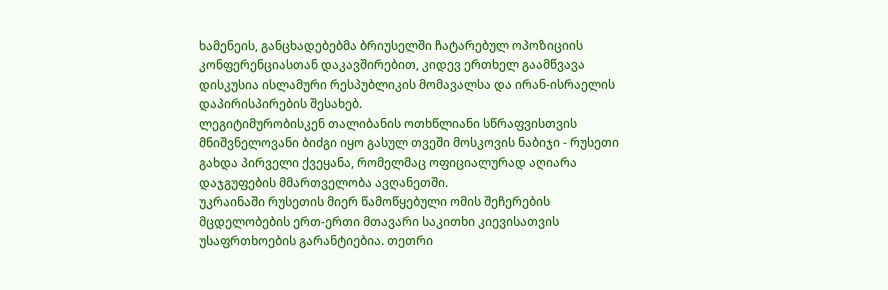ხამენეის, განცხადებებმა ბრიუსელში ჩატარებულ ოპოზიციის კონფერენციასთან დაკავშირებით, კიდევ ერთხელ გაამწვავა დისკუსია ისლამური რესპუბლიკის მომავალსა და ირან-ისრაელის დაპირისპირების შესახებ.
ლეგიტიმურობისკენ თალიბანის ოთხწლიანი სწრაფვისთვის მნიშვნელოვანი ბიძგი იყო გასულ თვეში მოსკოვის ნაბიჯი - რუსეთი გახდა პირველი ქვეყანა, რომელმაც ოფიციალურად აღიარა დაჯგუფების მმართველობა ავღანეთში.
უკრაინაში რუსეთის მიერ წამოწყებული ომის შეჩერების მცდელობების ერთ-ერთი მთავარი საკითხი კიევისათვის უსაფრთხოების გარანტიებია. თეთრი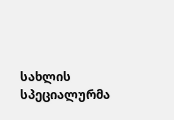სახლის სპეციალურმა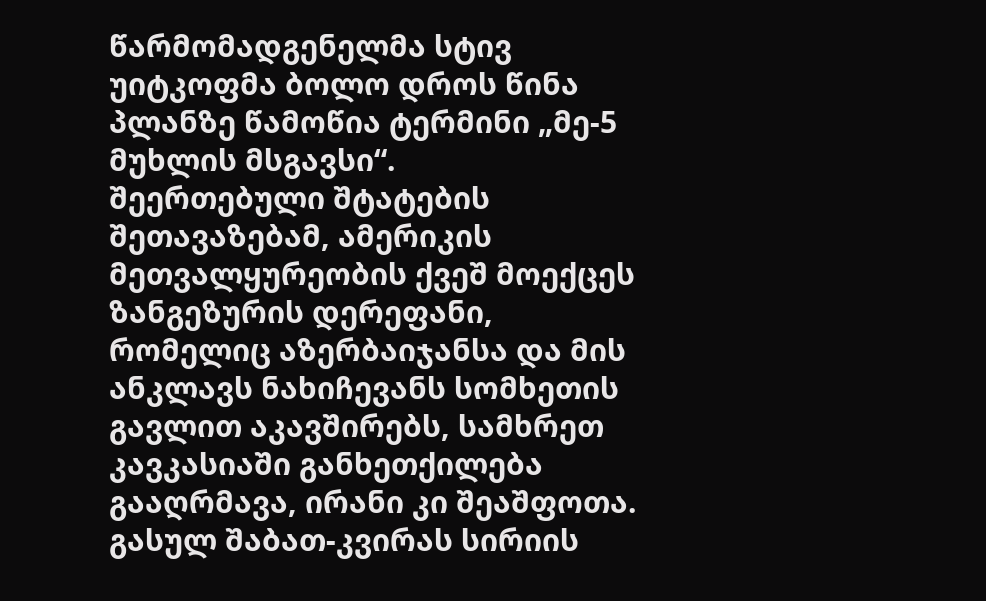წარმომადგენელმა სტივ უიტკოფმა ბოლო დროს წინა პლანზე წამოწია ტერმინი „მე-5 მუხლის მსგავსი“.
შეერთებული შტატების შეთავაზებამ, ამერიკის მეთვალყურეობის ქვეშ მოექცეს ზანგეზურის დერეფანი, რომელიც აზერბაიჯანსა და მის ანკლავს ნახიჩევანს სომხეთის გავლით აკავშირებს, სამხრეთ კავკასიაში განხეთქილება გააღრმავა, ირანი კი შეაშფოთა.
გასულ შაბათ-კვირას სირიის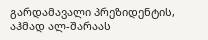გარდამავალი პრეზიდენტის, აჰმად ალ-შარაას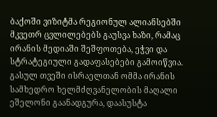ბაქოში ვიზიტმა რეგიონულ ალიანსებში მკვეთრ ცვლილებებს გაუსვა ხაზი, რამაც ირანის მედიაში შეშფოთება, ეჭვი და სტრატეგიული გადაფასებები გამოიწვია.
გასულ თვეში ისრაელთან ომმა ირანის სამხედრო ხელმძღვანელობის მაღალი ეშელონი გაანადგურა, დაასუსტა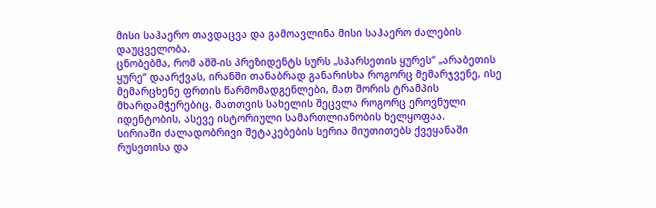მისი საჰაერო თავდაცვა და გამოავლინა მისი საჰაერო ძალების დაუცველობა.
ცნობებმა, რომ აშშ-ის პრეზიდენტს სურს „სპარსეთის ყურეს“ „არაბეთის ყურე“ დაარქვას, ირანში თანაბრად განარისხა როგორც მემარჯვენე, ისე მემარცხენე ფრთის წარმომადგენლები, მათ შორის ტრამპის მხარდამჭერებიც. მათთვის სახელის შეცვლა როგორც ეროვნული იდენტობის, ასევე ისტორიული სამართლიანობის ხელყოფაა.
სირიაში ძალადობრივი შეტაკებების სერია მიუთითებს ქვეყანაში რუსეთისა და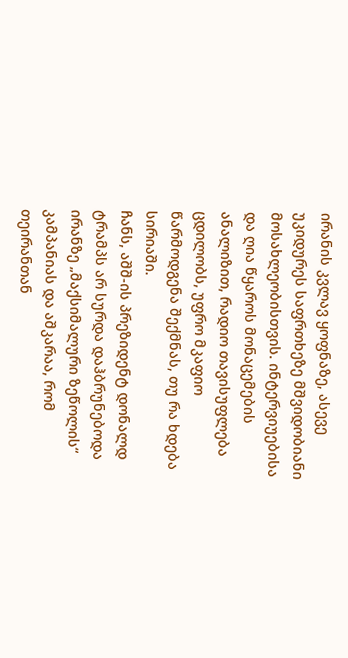ირანის კვლავ ყოფნაზე, ასევე უკიდურეს საფრთხეზე მშვიდობიანი მოსახლეობისთვის. ინტერვიუებისა და ღია წყაროს მონაცემების ანალიზით, რადიო თავისუფლება ცდილობს, უფრო მკაფიო წარმოდგენა შექმნას, თუ რა ხდება სირიაში.
ჩანს, აშშ-ის პრეზიდენტ დონალდ ტრამპს არ სურდა დაჰბრუნებოდა ირანზე „მაქსიმალური ზეწოლის“ კამპანიას და აშკარაა, რომ თეირანთან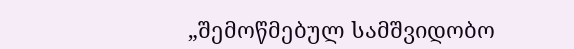„შემოწმებულ სამშვიდობო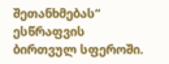შეთანხმებას“ ესწრაფვის ბირთვულ სფეროში.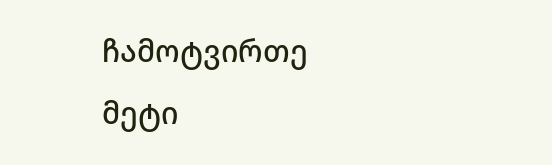ჩამოტვირთე მეტი